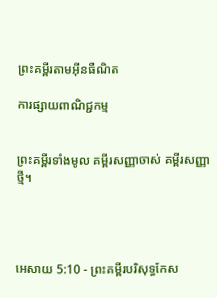ព្រះគម្ពីរតាមអ៊ីនធឺណិត

ការផ្សាយពាណិជ្ជកម្ម


ព្រះគម្ពីរទាំងមូល គម្ពីរសញ្ញាចាស់ គម្ពីរសញ្ញាថ្មី។




អេសាយ 5:10 - ព្រះគម្ពីរបរិសុទ្ធកែស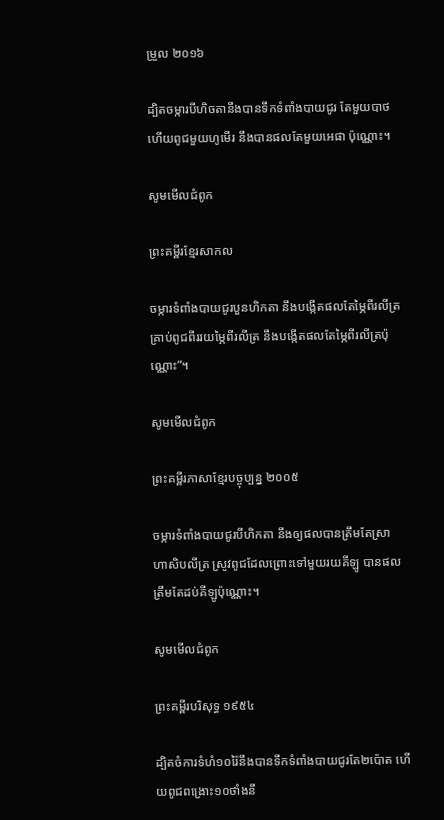ម្រួល ២០១៦

ដ្បិតចម្ការបីហិចតានឹងបានទឹកទំពាំង‌បាយ‌ជូរ តែមួយបាថ ហើយពូជមួយហូមើរ នឹងបានផលតែមួយអេផា ប៉ុណ្ណោះ។

សូមមើលជំពូក

ព្រះគម្ពីរខ្មែរសាកល

ចម្ការទំពាំងបាយជូរបួនហិកតា នឹងបង្កើតផលតែម្ភៃពីរលីត្រ គ្រាប់ពូជពីររយម្ភៃពីរលីត្រ នឹងបង្កើតផលតែម្ភៃពីរលីត្រប៉ុណ្ណោះ”។

សូមមើលជំពូក

ព្រះគម្ពីរភាសាខ្មែរបច្ចុប្បន្ន ២០០៥

ចម្ការទំពាំង‌បាយជូរបីហិក‌តា នឹងឲ្យផលបានត្រឹមតែស្រាហា‌សិបលីត្រ ស្រូវពូជដែលព្រោះទៅមួយរយគីឡូ បានផលត្រឹមតែដប់គីឡូប៉ុណ្ណោះ។

សូមមើលជំពូក

ព្រះគម្ពីរបរិសុទ្ធ ១៩៥៤

ដ្បិតចំការទំហំ១០រ៉ៃនឹងបានទឹកទំពាំង‌បាយ‌ជូរតែ២ប៉ោត ហើយពូជពង្រោះ១០ថាំងនឹ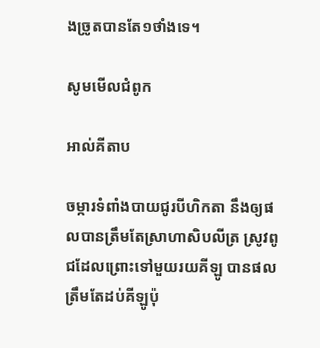ងច្រូតបានតែ១ថាំងទេ។

សូមមើលជំពូក

អាល់គីតាប

ចម្ការទំពាំង‌បាយជូរបីហិក‌តា នឹងឲ្យផលបានត្រឹមតែស្រាហា‌សិបលីត្រ ស្រូវពូជដែលព្រោះទៅមួយរយគីឡូ បានផលត្រឹមតែដប់គីឡូប៉ុ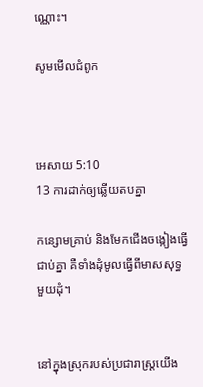ណ្ណោះ។

សូមមើលជំពូក



អេសាយ 5:10
13 ការដាក់ឲ្យឆ្លើយតបគ្នា

កន្សោមគ្រាប់ និងមែកជើងចង្កៀងធ្វើជាប់គ្នា គឺទាំងដុំមូលធ្វើពីមាសសុទ្ធមួយដុំ។


នៅក្នុងស្រុករបស់ប្រជា‌រាស្ត្រយើង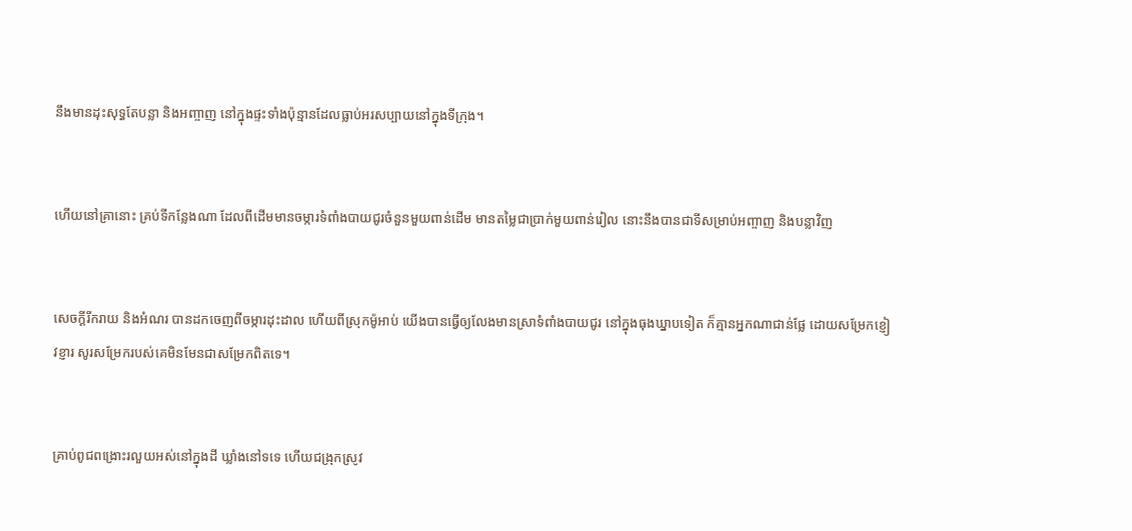នឹងមានដុះសុទ្ធតែបន្លា និងអញ្ចាញ នៅក្នុងផ្ទះទាំងប៉ុន្មានដែលធ្លាប់អរសប្បាយនៅក្នុងទីក្រុង។


ហើយនៅគ្រានោះ គ្រប់ទីកន្លែងណា ដែលពីដើមមានចម្ការទំពាំង‌បាយ‌ជូរចំនួនមួយពាន់ដើម មានតម្លៃជាប្រាក់មួយពាន់រៀល នោះនឹងបានជាទីសម្រាប់អញ្ចាញ និងបន្លាវិញ


សេចក្ដីរីក‌រាយ និងអំណរ បានដកចេញពីចម្ការដុះ‌ដាល ហើយពីស្រុកម៉ូអាប់ យើងបានធ្វើឲ្យលែងមានស្រាទំពាំង‌បាយ‌ជូរ នៅក្នុងធុងឃ្នាបទៀត ក៏គ្មានអ្នកណាជាន់ផ្លែ ដោយសម្រែកខ្ញៀវ‌ខ្ញារ សូរសម្រែករបស់គេមិនមែនជាសម្រែកពិតទេ។


គ្រាប់ពូជពង្រោះរលួយអស់នៅក្នុងដី ឃ្លាំងនៅទទេ ហើយជង្រុកស្រូវ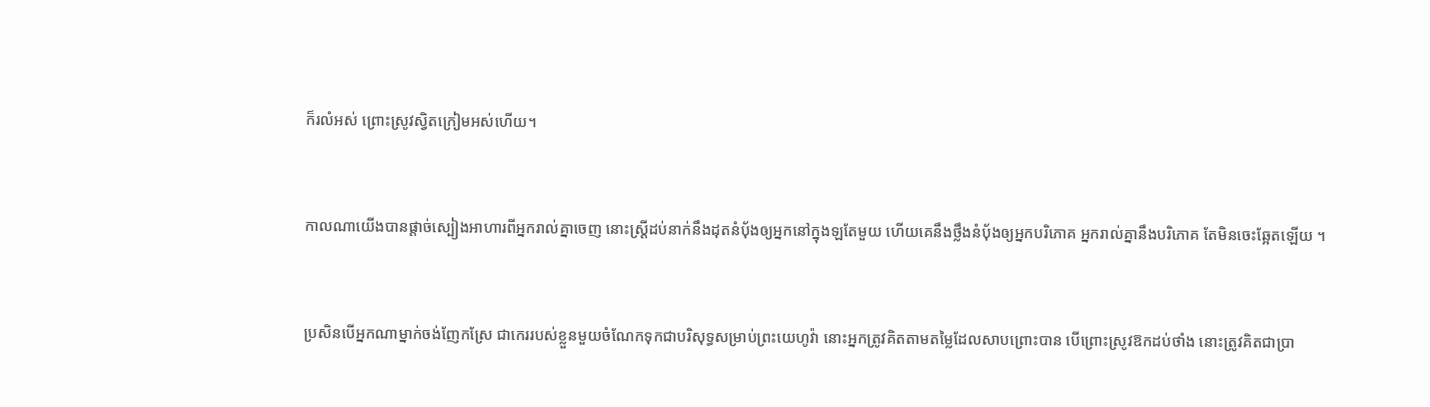ក៏រលំអស់ ព្រោះស្រូវស្វិតក្រៀមអស់ហើយ។


កាលណាយើងបានផ្តាច់ស្បៀងអាហារពីអ្នករាល់គ្នាចេញ នោះស្ត្រីដប់នាក់នឹងដុតនំបុ័ងឲ្យអ្នកនៅក្នុងឡតែមួយ ហើយគេនឹងថ្លឹងនំបុ័ងឲ្យអ្នកបរិ‌ភោគ អ្នករាល់គ្នានឹងបរិ‌ភោគ តែមិនចេះឆ្អែតឡើយ ។


ប្រសិន‌បើអ្នកណាម្នាក់ចង់ញែកស្រែ ជាកេររបស់ខ្លួនមួយចំណែកទុកជាបរិសុទ្ធសម្រាប់ព្រះ‌យេហូវ៉ា នោះអ្នកត្រូវគិតតាមតម្លៃដែលសាប‌ព្រោះបាន បើព្រោះស្រូវឱកដប់ថាំង នោះត្រូវគិតជាប្រា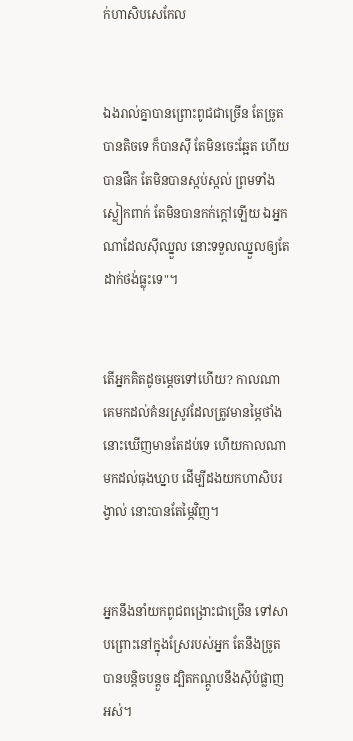ក់ហាសិបសេកែល


ឯងរាល់គ្នាបានព្រោះពូជជាច្រើន តែច្រូតបានតិចទេ ក៏បានស៊ី តែមិនចេះឆ្អែត ហើយបានផឹក តែមិនបានស្កប់‌ស្កល់ ព្រមទាំងស្លៀកពាក់ តែមិនបានកក់ក្តៅឡើយ ឯអ្នកណាដែលស៊ីឈ្នួល នោះទទួលឈ្នួលឲ្យតែដាក់ថង់ធ្លុះទេ"។


តើអ្នកគិតដូចម្ដេចទៅហើយ? កាលណាគេមកដល់គំនរស្រូវដែលត្រូវមានម្ភៃថាំង នោះឃើញមានតែដប់ទេ ហើយកាលណាមកដល់ធុងឃ្នាប ដើម្បីដងយកហាសិបរង្វាល់ នោះបានតែម្ភៃវិញ។


អ្នកនឹងនាំយកពូជពង្រោះជាច្រើន ទៅសាប‌ព្រោះនៅក្នុងស្រែរបស់អ្នក តែនឹងច្រូតបានបន្តិចបន្តួច ដ្បិតកណ្តូបនឹងស៊ីបំផ្លាញអស់។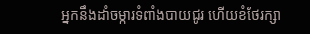អ្នកនឹងដាំចម្ការទំពាំង‌បាយ‌ជូរ ហើយខំថែរក្សា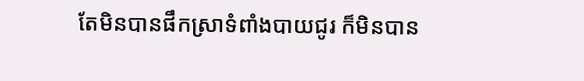តែមិនបានផឹកស្រាទំពាំងបាយជូរ ក៏មិនបាន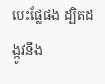បេះផ្លែផង ដ្បិតដង្កូវនឹង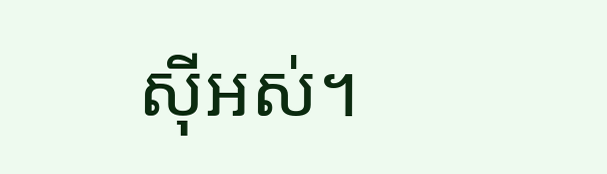ស៊ីអស់។